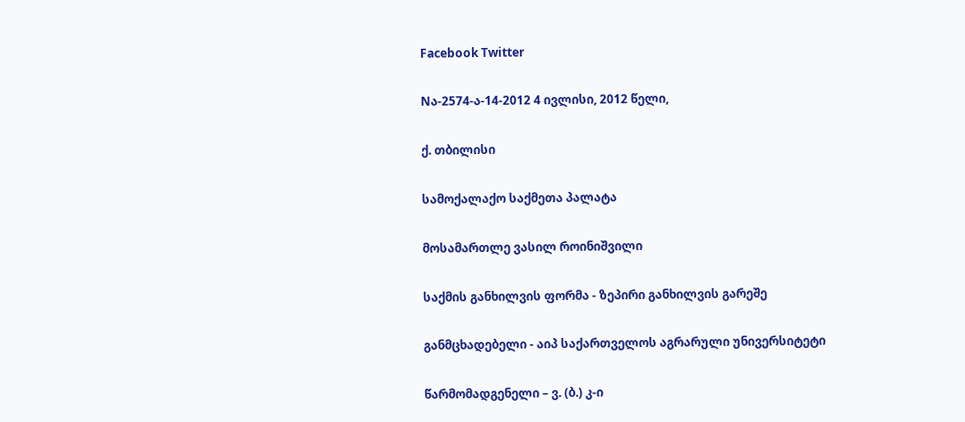Facebook Twitter

Nა-2574-ა-14-2012 4 ივლისი, 2012 წელი,

ქ. თბილისი

სამოქალაქო საქმეთა პალატა

მოსამართლე ვასილ როინიშვილი

საქმის განხილვის ფორმა - ზეპირი განხილვის გარეშე

განმცხადებელი - აიპ საქართველოს აგრარული უნივერსიტეტი

წარმომადგენელი – ვ. (ბ.) კ-ი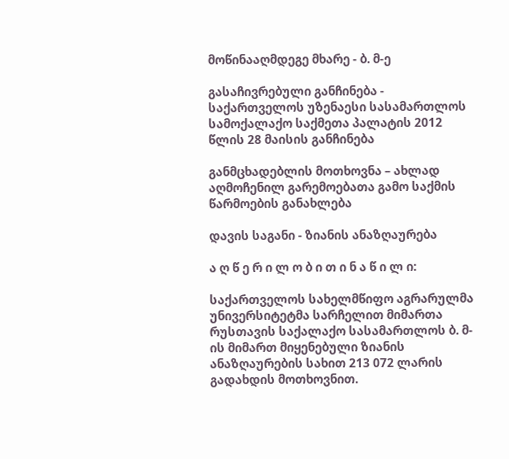მოწინააღმდეგე მხარე - ბ. მ-ე

გასაჩივრებული განჩინება - საქართველოს უზენაესი სასამართლოს სამოქალაქო საქმეთა პალატის 2012 წლის 28 მაისის განჩინება

განმცხადებლის მოთხოვნა – ახლად აღმოჩენილ გარემოებათა გამო საქმის წარმოების განახლება

დავის საგანი - ზიანის ანაზღაურება

ა ღ წ ე რ ი ლ ო ბ ი თ ი ნ ა წ ი ლ ი:

საქართველოს სახელმწიფო აგრარულმა უნივერსიტეტმა სარჩელით მიმართა რუსთავის საქალაქო სასამართლოს ბ. მ-ის მიმართ მიყენებული ზიანის ანაზღაურების სახით 213 072 ლარის გადახდის მოთხოვნით.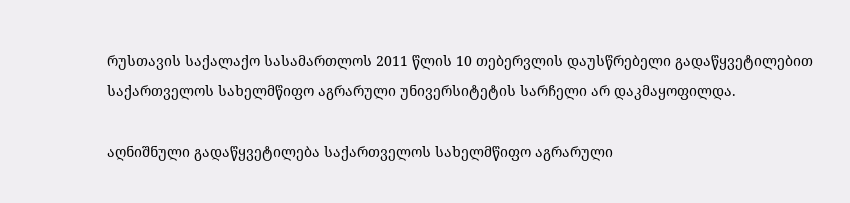რუსთავის საქალაქო სასამართლოს 2011 წლის 10 თებერვლის დაუსწრებელი გადაწყვეტილებით საქართველოს სახელმწიფო აგრარული უნივერსიტეტის სარჩელი არ დაკმაყოფილდა.

აღნიშნული გადაწყვეტილება საქართველოს სახელმწიფო აგრარული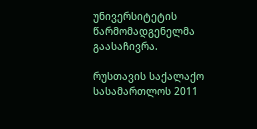უნივერსიტეტის წარმომადგენელმა გაასაჩივრა.

რუსთავის საქალაქო სასამართლოს 2011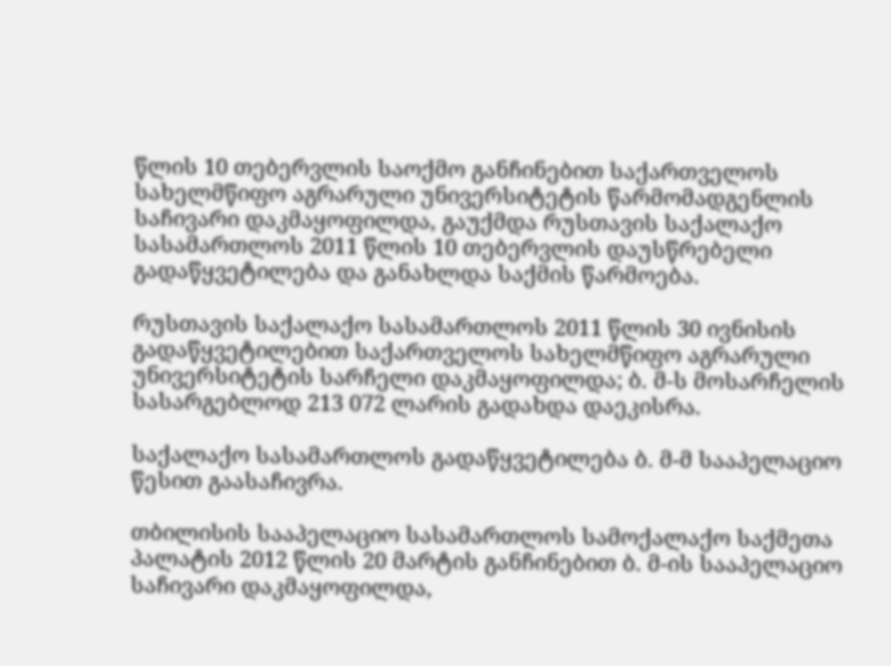წლის 10 თებერვლის საოქმო განჩინებით საქართველოს სახელმწიფო აგრარული უნივერსიტეტის წარმომადგენლის საჩივარი დაკმაყოფილდა, გაუქმდა რუსთავის საქალაქო სასამართლოს 2011 წლის 10 თებერვლის დაუსწრებელი გადაწყვეტილება და განახლდა საქმის წარმოება.

რუსთავის საქალაქო სასამართლოს 2011 წლის 30 ივნისის გადაწყვეტილებით საქართველოს სახელმწიფო აგრარული უნივერსიტეტის სარჩელი დაკმაყოფილდა; ბ. მ-ს მოსარჩელის სასარგებლოდ 213 072 ლარის გადახდა დაეკისრა.

საქალაქო სასამართლოს გადაწყვეტილება ბ. მ-მ სააპელაციო წესით გაასაჩივრა.

თბილისის სააპელაციო სასამართლოს სამოქალაქო საქმეთა პალატის 2012 წლის 20 მარტის განჩინებით ბ. მ-ის სააპელაციო საჩივარი დაკმაყოფილდა,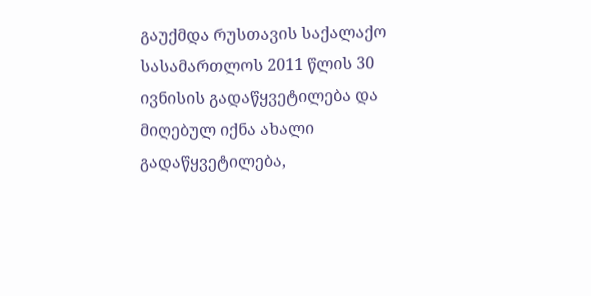გაუქმდა რუსთავის საქალაქო სასამართლოს 2011 წლის 30 ივნისის გადაწყვეტილება და მიღებულ იქნა ახალი გადაწყვეტილება,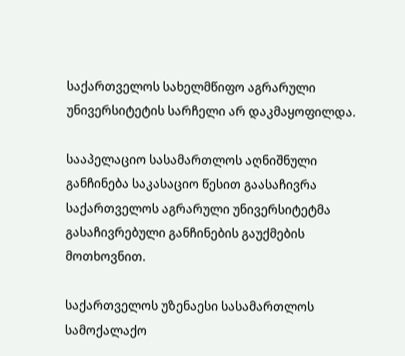საქართველოს სახელმწიფო აგრარული უნივერსიტეტის სარჩელი არ დაკმაყოფილდა.

სააპელაციო სასამართლოს აღნიშნული განჩინება საკასაციო წესით გაასაჩივრა საქართველოს აგრარული უნივერსიტეტმა გასაჩივრებული განჩინების გაუქმების მოთხოვნით.

საქართველოს უზენაესი სასამართლოს სამოქალაქო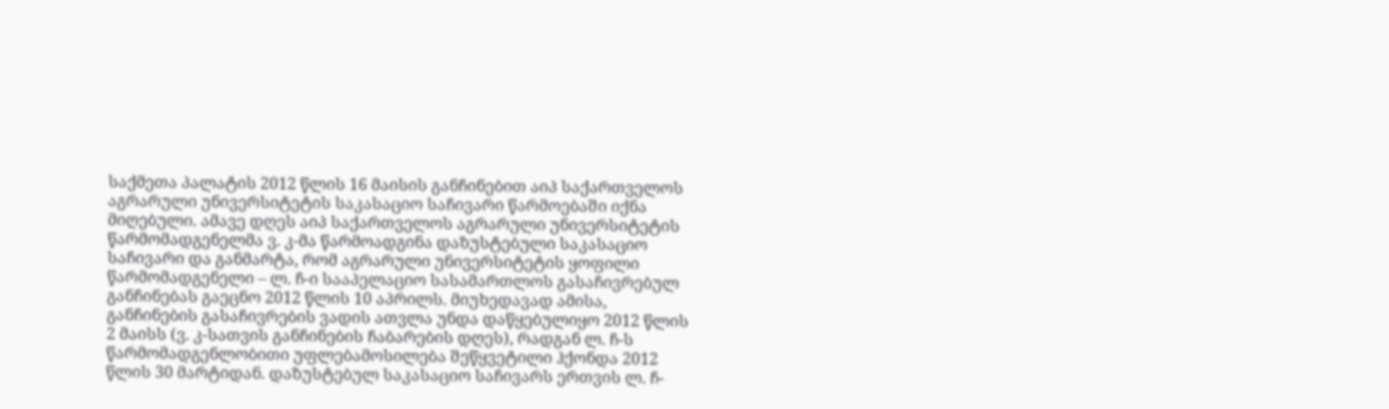საქმეთა პალატის 2012 წლის 16 მაისის განჩინებით აიპ საქართველოს აგრარული უნივერსიტეტის საკასაციო საჩივარი წარმოებაში იქნა მიღებული. ამავე დღეს აიპ საქართველოს აგრარული უნივერსიტეტის წარმომადგენელმა ვ. კ-მა წარმოადგინა დაზუსტებული საკასაციო საჩივარი და განმარტა, რომ აგრარული უნივერსიტეტის ყოფილი წარმომადგენელი – ლ. ჩ-ი სააპელაციო სასამართლოს გასაჩივრებულ განჩინებას გაეცნო 2012 წლის 10 აპრილს. მიუხედავად ამისა, განჩინების გასაჩივრების ვადის ათვლა უნდა დაწყებულიყო 2012 წლის 2 მაისს (ვ. კ-სათვის განჩინების ჩაბარების დღეს), რადგან ლ. ჩ-ს წარმომადგენლობითი უფლებამოსილება შეწყვეტილი ჰქონდა 2012 წლის 30 მარტიდან. დაზუსტებულ საკასაციო საჩივარს ერთვის ლ. ჩ-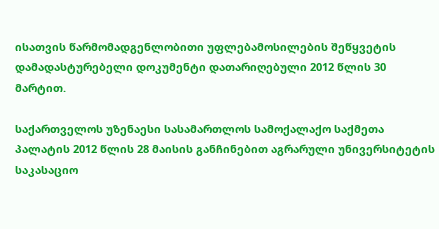ისათვის წარმომადგენლობითი უფლებამოსილების შეწყვეტის დამადასტურებელი დოკუმენტი დათარიღებული 2012 წლის 30 მარტით.

საქართველოს უზენაესი სასამართლოს სამოქალაქო საქმეთა პალატის 2012 წლის 28 მაისის განჩინებით აგრარული უნივერსიტეტის საკასაციო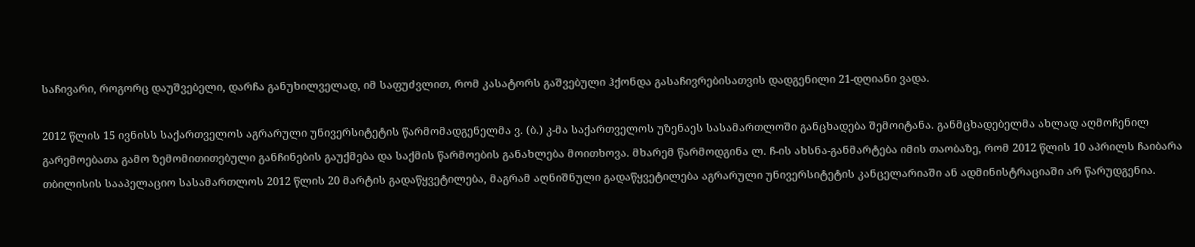საჩივარი, როგორც დაუშვებელი, დარჩა განუხილველად, იმ საფუძვლით, რომ კასატორს გაშვებული ჰქონდა გასაჩივრებისათვის დადგენილი 21-დღიანი ვადა.

2012 წლის 15 ივნისს საქართველოს აგრარული უნივერსიტეტის წარმომადგენელმა ვ. (ბ.) კ-მა საქართველოს უზენაეს სასამართლოში განცხადება შემოიტანა. განმცხადებელმა ახლად აღმოჩენილ გარემოებათა გამო ზემომითითებული განჩინების გაუქმება და საქმის წარმოების განახლება მოითხოვა. მხარემ წარმოდგინა ლ. ჩ-ის ახსნა-განმარტება იმის თაობაზე, რომ 2012 წლის 10 აპრილს ჩაიბარა თბილისის სააპელაციო სასამართლოს 2012 წლის 20 მარტის გადაწყვეტილება, მაგრამ აღნიშნული გადაწყვეტილება აგრარული უნივერსიტეტის კანცელარიაში ან ადმინისტრაციაში არ წარუდგენია.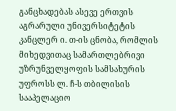განცხადებას ასევე ერთვის აგრარული უნივერსიტეტის კანცლერ ი. თ-ის ცნობა, რომლის მიხედვითაც სამართლებრივი უზრუნველყოფის სამსახურის უფროსს ლ. ჩ-ს თბილისის სააპელაციო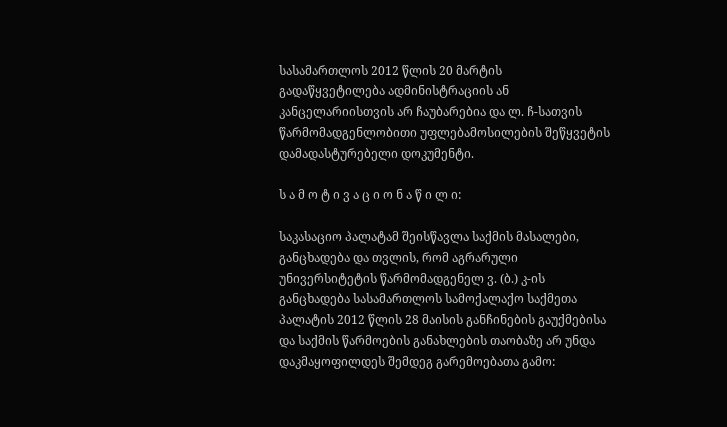სასამართლოს 2012 წლის 20 მარტის გადაწყვეტილება ადმინისტრაციის ან კანცელარიისთვის არ ჩაუბარებია და ლ. ჩ-სათვის წარმომადგენლობითი უფლებამოსილების შეწყვეტის დამადასტურებელი დოკუმენტი.

ს ა მ ო ტ ი ვ ა ც ი ო ნ ა წ ი ლ ი:

საკასაციო პალატამ შეისწავლა საქმის მასალები, განცხადება და თვლის, რომ აგრარული უნივერსიტეტის წარმომადგენელ ვ. (ბ.) კ-ის განცხადება სასამართლოს სამოქალაქო საქმეთა პალატის 2012 წლის 28 მაისის განჩინების გაუქმებისა და საქმის წარმოების განახლების თაობაზე არ უნდა დაკმაყოფილდეს შემდეგ გარემოებათა გამო: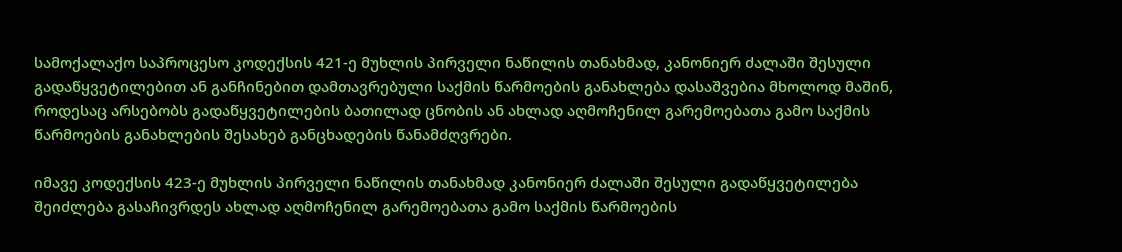სამოქალაქო საპროცესო კოდექსის 421-ე მუხლის პირველი ნაწილის თანახმად, კანონიერ ძალაში შესული გადაწყვეტილებით ან განჩინებით დამთავრებული საქმის წარმოების განახლება დასაშვებია მხოლოდ მაშინ, როდესაც არსებობს გადაწყვეტილების ბათილად ცნობის ან ახლად აღმოჩენილ გარემოებათა გამო საქმის წარმოების განახლების შესახებ განცხადების წანამძღვრები.

იმავე კოდექსის 423-ე მუხლის პირველი ნაწილის თანახმად კანონიერ ძალაში შესული გადაწყვეტილება შეიძლება გასაჩივრდეს ახლად აღმოჩენილ გარემოებათა გამო საქმის წარმოების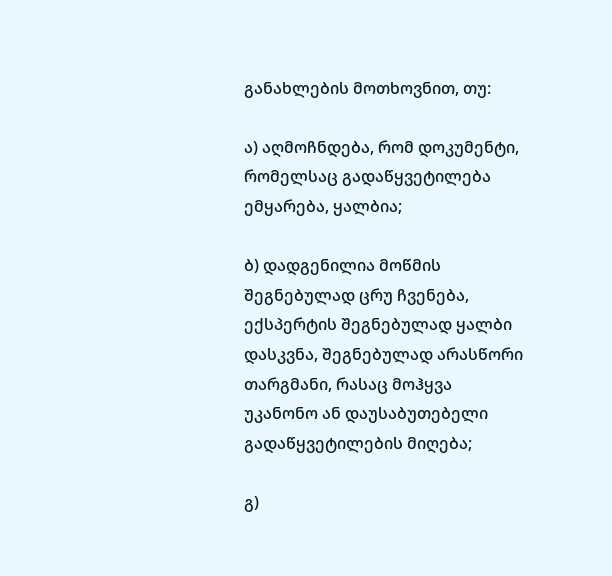განახლების მოთხოვნით, თუ:

ა) აღმოჩნდება, რომ დოკუმენტი, რომელსაც გადაწყვეტილება ემყარება, ყალბია;

ბ) დადგენილია მოწმის შეგნებულად ცრუ ჩვენება, ექსპერტის შეგნებულად ყალბი დასკვნა, შეგნებულად არასწორი თარგმანი, რასაც მოჰყვა უკანონო ან დაუსაბუთებელი გადაწყვეტილების მიღება;

გ)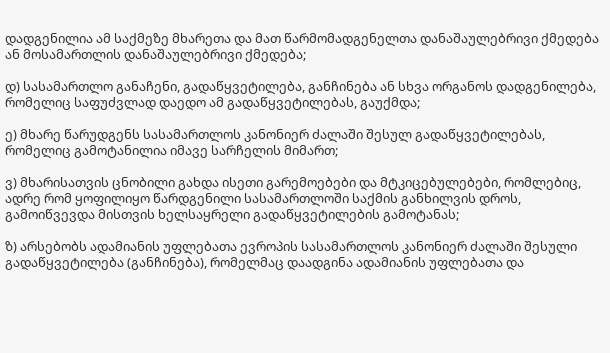დადგენილია ამ საქმეზე მხარეთა და მათ წარმომადგენელთა დანაშაულებრივი ქმედება ან მოსამართლის დანაშაულებრივი ქმედება;

დ) სასამართლო განაჩენი, გადაწყვეტილება, განჩინება ან სხვა ორგანოს დადგენილება, რომელიც საფუძვლად დაედო ამ გადაწყვეტილებას, გაუქმდა;

ე) მხარე წარუდგენს სასამართლოს კანონიერ ძალაში შესულ გადაწყვეტილებას, რომელიც გამოტანილია იმავე სარჩელის მიმართ;

ვ) მხარისათვის ცნობილი გახდა ისეთი გარემოებები და მტკიცებულებები, რომლებიც, ადრე რომ ყოფილიყო წარდგენილი სასამართლოში საქმის განხილვის დროს, გამოიწვევდა მისთვის ხელსაყრელი გადაწყვეტილების გამოტანას;

ზ) არსებობს ადამიანის უფლებათა ევროპის სასამართლოს კანონიერ ძალაში შესული გადაწყვეტილება (განჩინება), რომელმაც დაადგინა ადამიანის უფლებათა და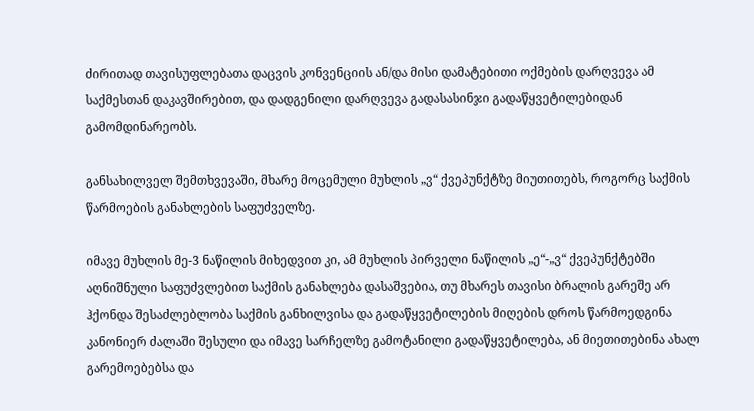ძირითად თავისუფლებათა დაცვის კონვენციის ან/და მისი დამატებითი ოქმების დარღვევა ამ საქმესთან დაკავშირებით, და დადგენილი დარღვევა გადასასინჯი გადაწყვეტილებიდან გამომდინარეობს.

განსახილველ შემთხვევაში, მხარე მოცემული მუხლის „ვ“ ქვეპუნქტზე მიუთითებს, როგორც საქმის წარმოების განახლების საფუძველზე.

იმავე მუხლის მე-3 ნაწილის მიხედვით კი, ამ მუხლის პირველი ნაწილის „ე“-„ვ“ ქვეპუნქტებში აღნიშნული საფუძვლებით საქმის განახლება დასაშვებია, თუ მხარეს თავისი ბრალის გარეშე არ ჰქონდა შესაძლებლობა საქმის განხილვისა და გადაწყვეტილების მიღების დროს წარმოედგინა კანონიერ ძალაში შესული და იმავე სარჩელზე გამოტანილი გადაწყვეტილება, ან მიეთითებინა ახალ გარემოებებსა და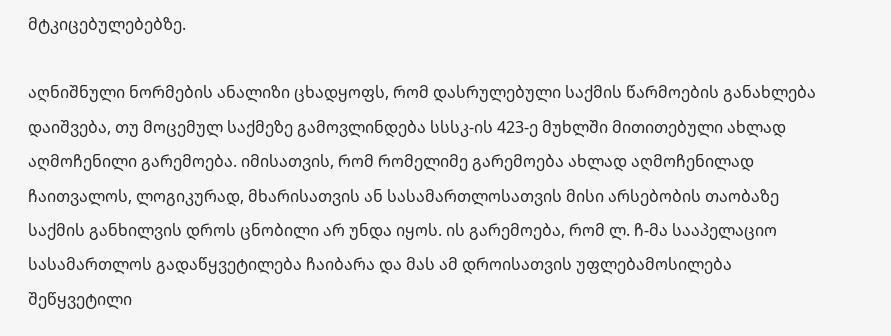მტკიცებულებებზე.

აღნიშნული ნორმების ანალიზი ცხადყოფს, რომ დასრულებული საქმის წარმოების განახლება დაიშვება, თუ მოცემულ საქმეზე გამოვლინდება სსსკ-ის 423-ე მუხლში მითითებული ახლად აღმოჩენილი გარემოება. იმისათვის, რომ რომელიმე გარემოება ახლად აღმოჩენილად ჩაითვალოს, ლოგიკურად, მხარისათვის ან სასამართლოსათვის მისი არსებობის თაობაზე საქმის განხილვის დროს ცნობილი არ უნდა იყოს. ის გარემოება, რომ ლ. ჩ-მა სააპელაციო სასამართლოს გადაწყვეტილება ჩაიბარა და მას ამ დროისათვის უფლებამოსილება შეწყვეტილი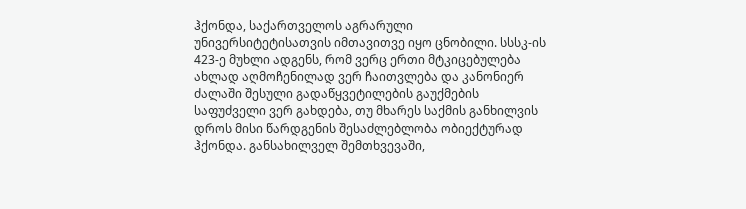ჰქონდა, საქართველოს აგრარული უნივერსიტეტისათვის იმთავითვე იყო ცნობილი. სსსკ-ის 423-ე მუხლი ადგენს, რომ ვერც ერთი მტკიცებულება ახლად აღმოჩენილად ვერ ჩაითვლება და კანონიერ ძალაში შესული გადაწყვეტილების გაუქმების საფუძველი ვერ გახდება, თუ მხარეს საქმის განხილვის დროს მისი წარდგენის შესაძლებლობა ობიექტურად ჰქონდა. განსახილველ შემთხვევაში,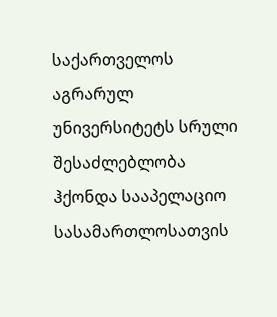საქართველოს აგრარულ უნივერსიტეტს სრული შესაძლებლობა ჰქონდა სააპელაციო სასამართლოსათვის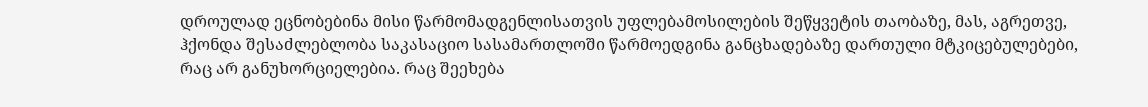დროულად ეცნობებინა მისი წარმომადგენლისათვის უფლებამოსილების შეწყვეტის თაობაზე, მას, აგრეთვე, ჰქონდა შესაძლებლობა საკასაციო სასამართლოში წარმოედგინა განცხადებაზე დართული მტკიცებულებები, რაც არ განუხორციელებია. რაც შეეხება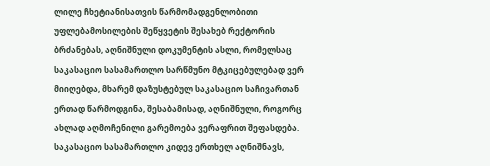ლილე ჩხეტიანისათვის წარმომადგენლობითი უფლებამოსილების შეწყვეტის შესახებ რექტორის ბრძანებას, აღნიშნული დოკუმენტის ასლი, რომელსაც საკასაციო სასამართლო სარწმუნო მტკიცებულებად ვერ მიიღებდა, მხარემ დაზუსტებულ საკასაციო საჩივართან ერთად წარმოდგინა, შესაბამისად, აღნიშნული, როგორც ახლად აღმოჩენილი გარემოება ვერაფრით შეფასდება. საკასაციო სასამართლო კიდევ ერთხელ აღნიშნავს,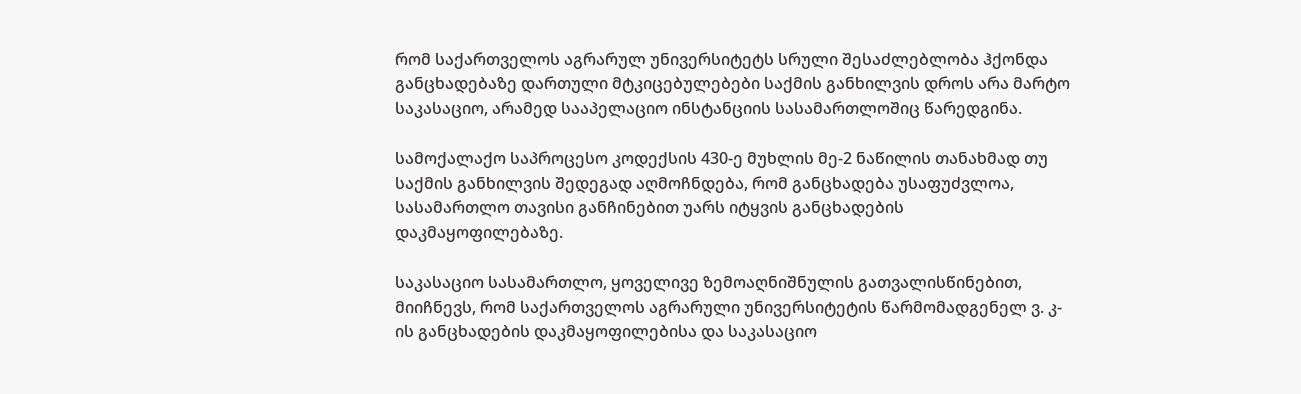რომ საქართველოს აგრარულ უნივერსიტეტს სრული შესაძლებლობა ჰქონდა განცხადებაზე დართული მტკიცებულებები საქმის განხილვის დროს არა მარტო საკასაციო, არამედ სააპელაციო ინსტანციის სასამართლოშიც წარედგინა.

სამოქალაქო საპროცესო კოდექსის 430-ე მუხლის მე-2 ნაწილის თანახმად თუ საქმის განხილვის შედეგად აღმოჩნდება, რომ განცხადება უსაფუძვლოა, სასამართლო თავისი განჩინებით უარს იტყვის განცხადების დაკმაყოფილებაზე.

საკასაციო სასამართლო, ყოველივე ზემოაღნიშნულის გათვალისწინებით, მიიჩნევს, რომ საქართველოს აგრარული უნივერსიტეტის წარმომადგენელ ვ. კ-ის განცხადების დაკმაყოფილებისა და საკასაციო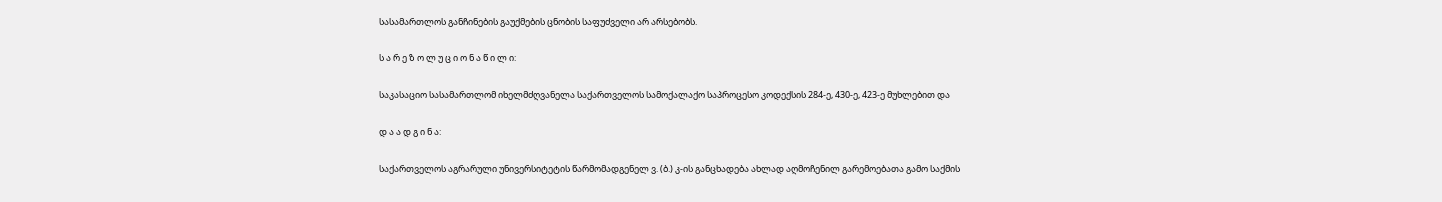სასამართლოს განჩინების გაუქმების ცნობის საფუძველი არ არსებობს.

ს ა რ ე ზ ო ლ უ ც ი ო ნ ა წ ი ლ ი:

საკასაციო სასამართლომ იხელმძღვანელა საქართველოს სამოქალაქო საპროცესო კოდექსის 284-ე, 430-ე, 423-ე მუხლებით და

დ ა ა დ გ ი ნ ა:

საქართველოს აგრარული უნივერსიტეტის წარმომადგენელ ვ. (ბ.) კ-ის განცხადება ახლად აღმოჩენილ გარემოებათა გამო საქმის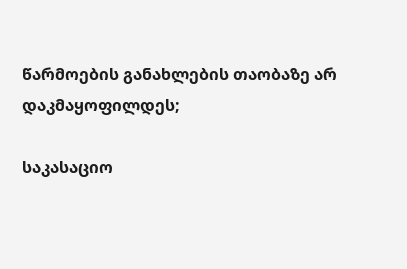წარმოების განახლების თაობაზე არ დაკმაყოფილდეს;

საკასაციო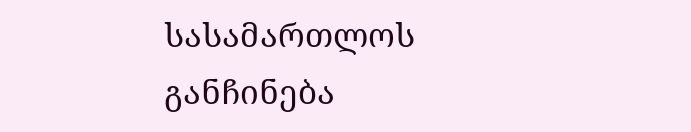სასამართლოს განჩინება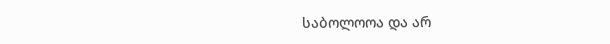საბოლოოა და არ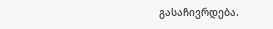გასაჩივრდება.